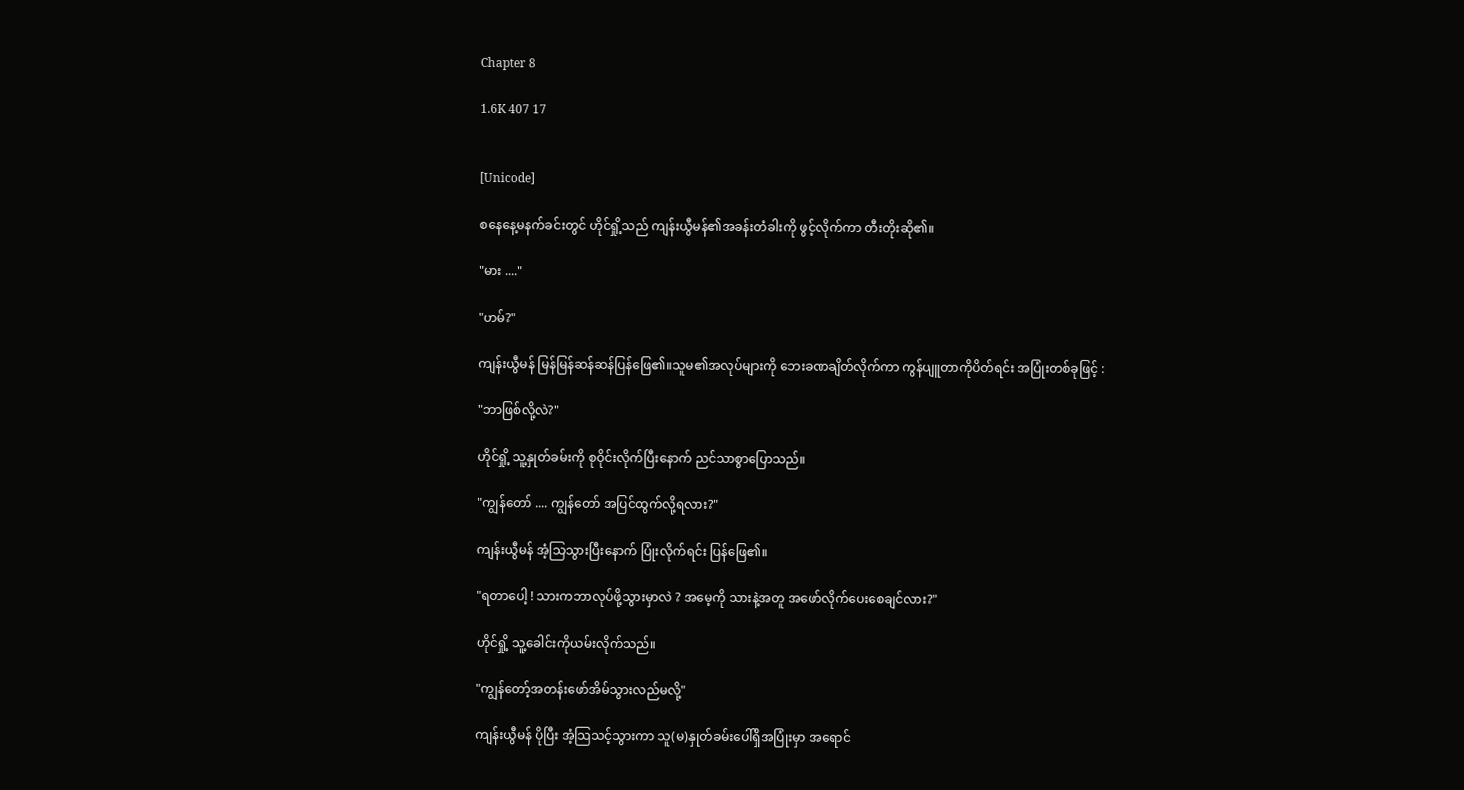Chapter 8

1.6K 407 17


[Unicode]

စနေနေ့မနက်ခင်းတွင် ဟိုင်ရှို့သည် ကျန်းယွီမန်၏အခန်းတံခါးကို ဖွင့်လိုက်ကာ တီးတိုးဆို၏။

"မား ...."

"ဟမ်?"

ကျန်းယွီမန် မြန်မြန်ဆန်ဆန်ပြန်ဖြေ၏။သူမ၏အလုပ်များကို ဘေးခဏချိတ်လိုက်ကာ ကွန်ပျူတာကိုပိတ်ရင်း အပြုံးတစ်ခုဖြင့် :

"ဘာဖြစ်လို့လဲ?"

ဟိုင်ရှို့ သူ့နှုတ်ခမ်းကို စုဝိုင်းလိုက်ပြီးနောက် ညင်သာစွာပြောသည်။

"ကျွန်တော် .... ကျွန်တော် အပြင်ထွက်လို့ရလား?"

ကျန်းယွီမန် အံ့သြသွားပြီးနောက် ပြုံးလိုက်ရင်း ပြန်ဖြေ၏။

"ရတာပေါ့ ! သားကဘာလုပ်ဖို့သွားမှာလဲ ? အမေ့ကို သားနဲ့အတူ အဖော်လိုက်ပေးစေချင်လား?"

ဟိုင်ရှို့ သူ့ခေါင်းကိုယမ်းလိုက်သည်။

"ကျွန်တော့်အတန်းဖော်အိမ်သွားလည်မလို့"

ကျန်းယွီမန် ပိုပြီး အံ့သြသင့်သွားကာ သူ(မ)နှုတ်ခမ်းပေါ်ရှိအပြုံးမှာ အရောင်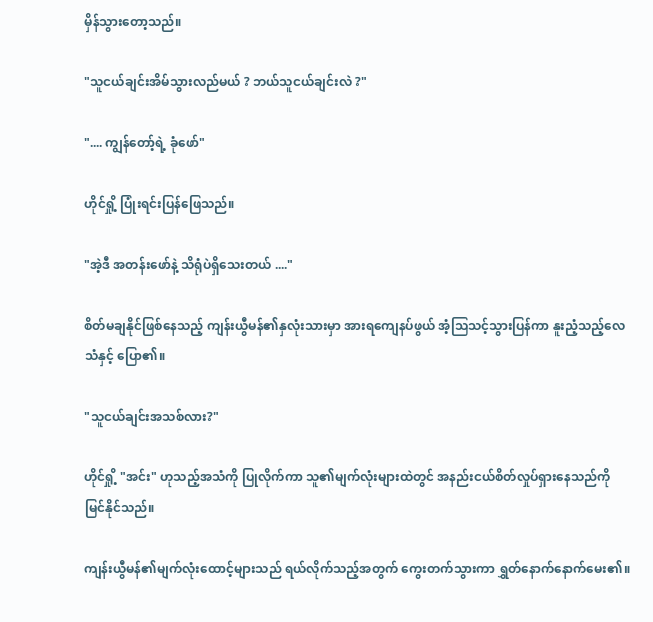မှိန်သွားတော့သည်။

"သူငယ်ချင်းအိမ်သွားလည်မယ် ? ဘယ်သူငယ်ချင်းလဲ ?"

".... ကျွန်တော့်ရဲ့ ခုံဖော်"

ဟိုင်ရှို့ ပြုံးရင်းပြန်ဖြေသည်။

"အဲ့ဒီ အတန်းဖော်နဲ့ သိရုံပဲရှိသေးတယ် ...."

စိတ်မချနိုင်ဖြစ်နေသည့် ကျန်းယွီမန်၏နှလုံးသားမှာ အားရကျေနပ်ဖွယ် အံ့သြသင့်သွားပြန်ကာ နူးညံ့သည့်လေသံနှင့် ပြော၏။

"သူငယ်ချင်းအသစ်လား?"

ဟိုင်ရှို့ "အင်း" ဟုသည့်အသံကို ပြုလိုက်ကာ သူ၏မျက်လုံးများထဲတွင် အနည်းငယ်စိတ်လှုပ်ရှားနေသည်ကို မြင်နိုင်သည်။

ကျန်းယွီမန်၏မျက်လုံးထောင့်များသည် ရယ်လိုက်သည့်အတွက် ကွေးတက်သွားကာ ရွှတ်နောက်နောက်မေး၏။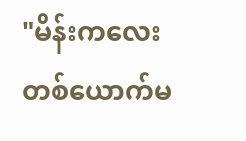"မိန်းကလေးတစ်ယောက်မ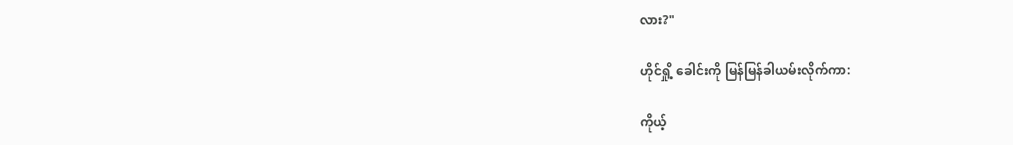လား?"

ဟိုင်ရှို့ ခေါင်းကို မြန်မြန်ခါယမ်းလိုက်ကာ:

ကိုယ့်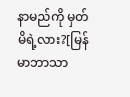နာမည်ကို မှတ်မိရဲ့လား?[မြန်မာဘာသာ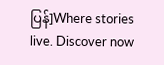ပြန်]Where stories live. Discover now